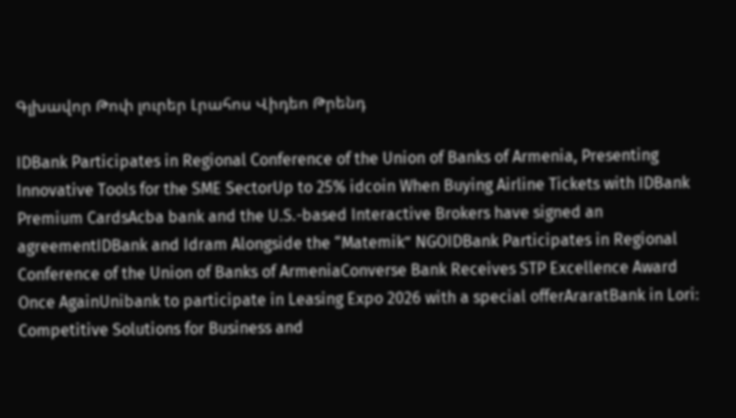Գլխավոր Թոփ լուրեր Լրահոս Վիդեո Թրենդ

IDBank Participates in Regional Conference of the Union of Banks of Armenia, Presenting Innovative Tools for the SME SectorUp to 25% idcoin When Buying Airline Tickets with IDBank Premium CardsAcba bank and the U.S.-based Interactive Brokers have signed an agreementIDBank and Idram Alongside the “Matemik” NGOIDBank Participates in Regional Conference of the Union of Banks of ArmeniaConverse Bank Receives STP Excellence Award Once AgainUnibank to participate in Leasing Expo 2026 with a special offerAraratBank in Lori: Competitive Solutions for Business and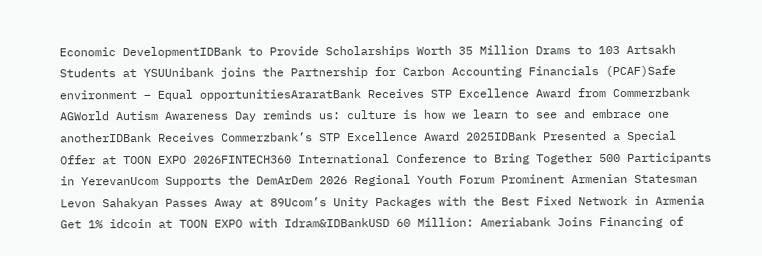Economic DevelopmentIDBank to Provide Scholarships Worth 35 Million Drams to 103 Artsakh Students at YSUUnibank joins the Partnership for Carbon Accounting Financials (PCAF)Safe environment – Equal opportunitiesAraratBank Receives STP Excellence Award from Commerzbank AGWorld Autism Awareness Day reminds us: culture is how we learn to see and embrace one anotherIDBank Receives Commerzbank’s STP Excellence Award 2025IDBank Presented a Special Offer at TOON EXPO 2026FINTECH360 International Conference to Bring Together 500 Participants in YerevanUcom Supports the DemArDem 2026 Regional Youth Forum Prominent Armenian Statesman Levon Sahakyan Passes Away at 89Ucom’s Unity Packages with the Best Fixed Network in Armenia Get 1% idcoin at TOON EXPO with Idram&IDBankUSD 60 Million: Ameriabank Joins Financing of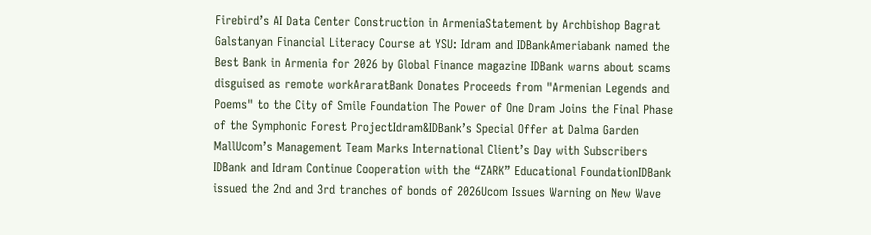Firebird’s AI Data Center Construction in ArmeniaStatement by Archbishop Bagrat Galstanyan Financial Literacy Course at YSU: Idram and IDBankAmeriabank named the Best Bank in Armenia for 2026 by Global Finance magazine IDBank warns about scams disguised as remote workAraratBank Donates Proceeds from "Armenian Legends and Poems" to the City of Smile Foundation The Power of One Dram Joins the Final Phase of the Symphonic Forest ProjectIdram&IDBank’s Special Offer at Dalma Garden MallUcom’s Management Team Marks International Client’s Day with Subscribers IDBank and Idram Continue Cooperation with the “ZARK” Educational FoundationIDBank issued the 2nd and 3rd tranches of bonds of 2026Ucom Issues Warning on New Wave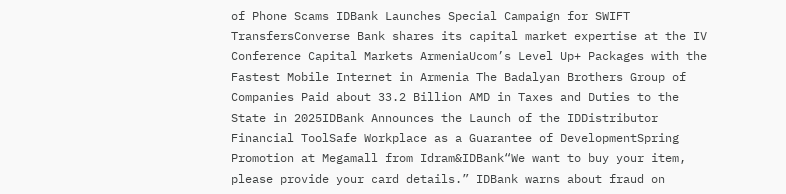of Phone Scams IDBank Launches Special Campaign for SWIFT TransfersConverse Bank shares its capital market expertise at the IV Conference Capital Markets ArmeniaUcom’s Level Up+ Packages with the Fastest Mobile Internet in Armenia The Badalyan Brothers Group of Companies Paid about 33.2 Billion AMD in Taxes and Duties to the State in 2025IDBank Announces the Launch of the IDDistributor Financial ToolSafe Workplace as a Guarantee of DevelopmentSpring Promotion at Megamall from Idram&IDBank“We want to buy your item, please provide your card details.” IDBank warns about fraud on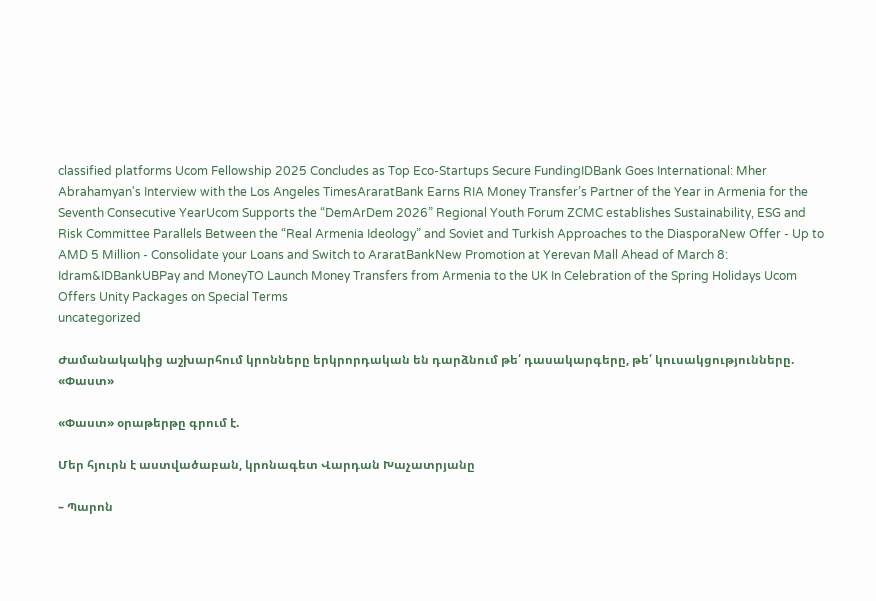classified platforms Ucom Fellowship 2025 Concludes as Top Eco-Startups Secure FundingIDBank Goes International: Mher Abrahamyan's Interview with the Los Angeles TimesAraratBank Earns RIA Money Transfer’s Partner of the Year in Armenia for the Seventh Consecutive YearUcom Supports the “DemArDem 2026” Regional Youth Forum ZCMC еstablishes Sustainability, ESG and Risk Committee Parallels Between the “Real Armenia Ideology” and Soviet and Turkish Approaches to the DiasporaNew Offer - Up to AMD 5 Million - Consolidate your Loans and Switch to AraratBankNew Promotion at Yerevan Mall Ahead of March 8: Idram&IDBankUBPay and MoneyTO Launch Money Transfers from Armenia to the UK In Celebration of the Spring Holidays Ucom Offers Unity Packages on Special Terms
uncategorized

Ժամանակակից աշխարհում կրոնները երկրորդական են դարձնում թե՛ դասակարգերը, թե՛ կուսակցությունները. «Փաստ»

«Փաստ» օրաթերթը գրում է.

Մեր հյուրն է աստվածաբան, կրոնագետ Վարդան Խաչատրյանը

– Պարոն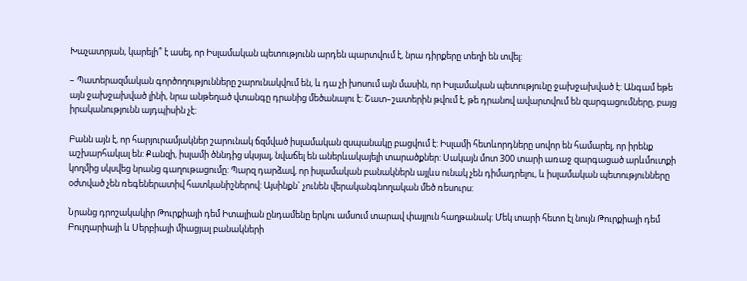Խաչատրյան, կարելի՞ է ասել, որ Իսլամական պետությունն արդեն պարտվում է, նրա դիրքերը տեղի են տվել:

– Պատերազմական գործողությունները շարունակվում են, և դա չի խոսում այն մասին, որ Իսլամական պետությունը ջախջախված է: Անգամ եթե այն ջախջախված լինի, նրա անթեղած վտանգը դրանից մեծանալու է: Շատ–շատերին թվում է, թե դրանով ավարտվում են զարգացումները, բայց իրականությունն այդպիսին չէ:

Բանն այն է, որ հարյուրամյակներ շարունակ ճզմված իսլամական զսպանակը բացվում է: Իսլամի հետևորդները սովոր են համարել, որ իրենք աշխարհակալ են: Քանզի, իսլամի ծննդից սկսյալ, նվաճել են աներևակայելի տարածքներ: Սակայն մոտ 300 տարի առաջ զարգացած արևմուտքի կողմից սկսվեց նրանց գաղութացումը: Պարզ դարձավ, որ իսլամական բանակներն այլևս ունակ չեն դիմադրելու, և իսլամական պետությունները օժտված չեն ռեգեներատիվ հատկանիշներով: Այսինքն` չունեն վերականգնողական մեծ ռեսուրս:

Նրանց դրոշակակիր Թուրքիայի դեմ Իտալիան ընդամենը երկու ամսում տարավ փայլուն հաղթանակ: Մեկ տարի հետո էլ նույն Թուրքիայի դեմ Բուլղարիայի և Սերբիայի միացյալ բանակների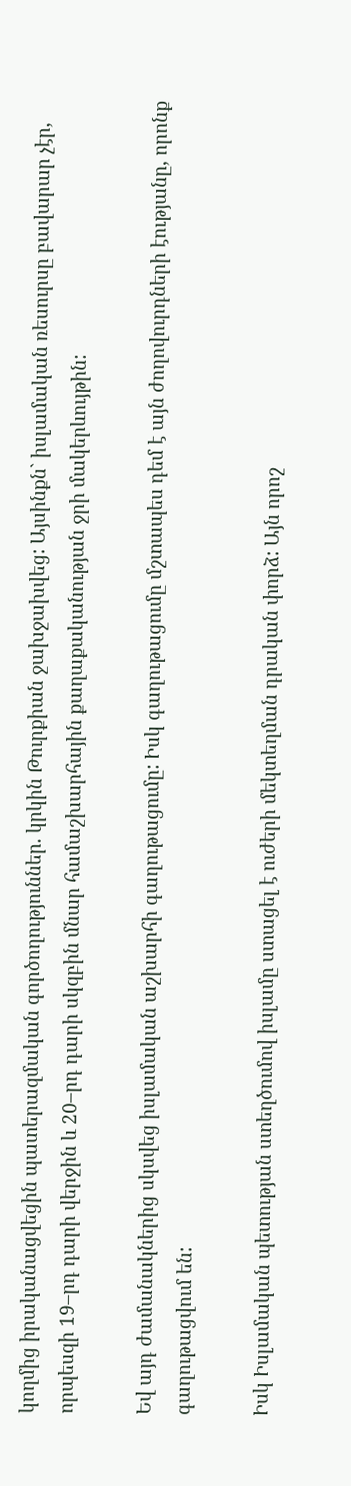կողմից իրականացվեցին պատերազմական գործողություններ. կրկին Թուրքիան ջախջախվեց: Այսինքն` իսլամական ռեսուրսը բավարար չէր, որպեսզի 19–րդ դարի վերջին և 20–րդ դարի սկզբին մնար համաշխարհային քաղաքականության ջրի մակերևույթին:

Եվ այդ ժամանակներից սկսվեց իսլամական աշխարհի գաղութացումը: Իսկ գաղութացումը մշտապես դեմ է այն ժողովուրդների էությանը, որոնք գաղութացվում են:

Իսկ Իսլամական պետության ստեղծումով իսլամը ստացել է ուժերի մեկտեղման դրական փորձ: Այն որոշ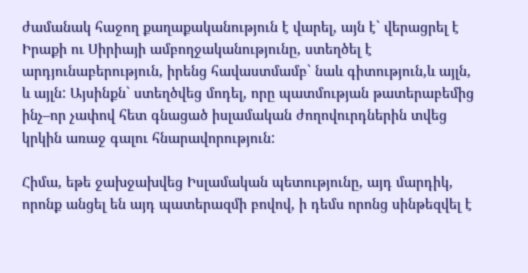ժամանակ հաջող քաղաքականություն է վարել, այն է` վերացրել է Իրաքի ու Սիրիայի ամբողջականությունը, ստեղծել է արդյունաբերություն, իրենց հավաստմամբ` նաև գիտություն,և այլն, և այլն: Այսինքն` ստեղծվեց մոդել, որը պատմության թատերաբեմից ինչ–որ չափով հետ գնացած իսլամական ժողովուրդներին տվեց կրկին առաջ գալու հնարավորություն:

Հիմա, եթե ջախջախվեց Իսլամական պետությունը, այդ մարդիկ, որոնք անցել են այդ պատերազմի բովով, ի դեմս որոնց սինթեզվել է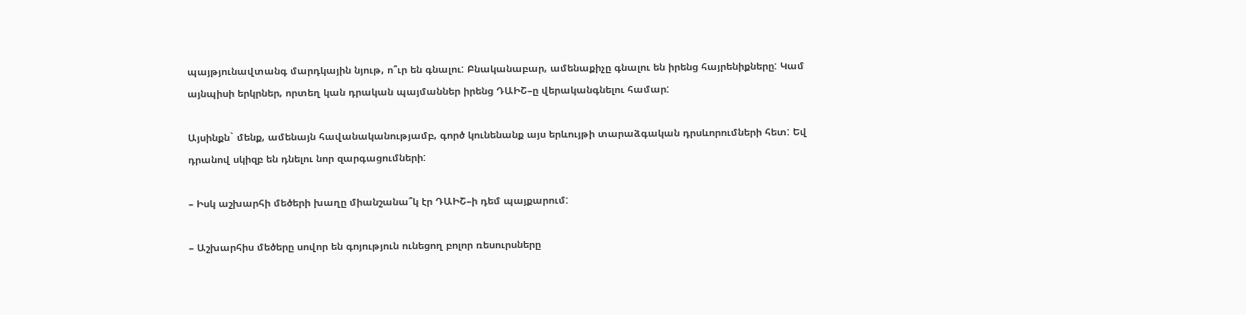պայթյունավտանգ մարդկային նյութ, ո՞ւր են գնալու: Բնականաբար, ամենաքիչը գնալու են իրենց հայրենիքները: Կամ այնպիսի երկրներ, որտեղ կան դրական պայմաններ իրենց ԴԱԻՇ–ը վերականգնելու համար:

Այսինքն` մենք, ամենայն հավանականությամբ, գործ կունենանք այս երևույթի տարաձգական դրսևորումների հետ: Եվ դրանով սկիզբ են դնելու նոր զարգացումների:

– Իսկ աշխարհի մեծերի խաղը միանշանա՞կ էր ԴԱԻՇ–ի դեմ պայքարում:

– Աշխարհիս մեծերը սովոր են գոյություն ունեցող բոլոր ռեսուրսները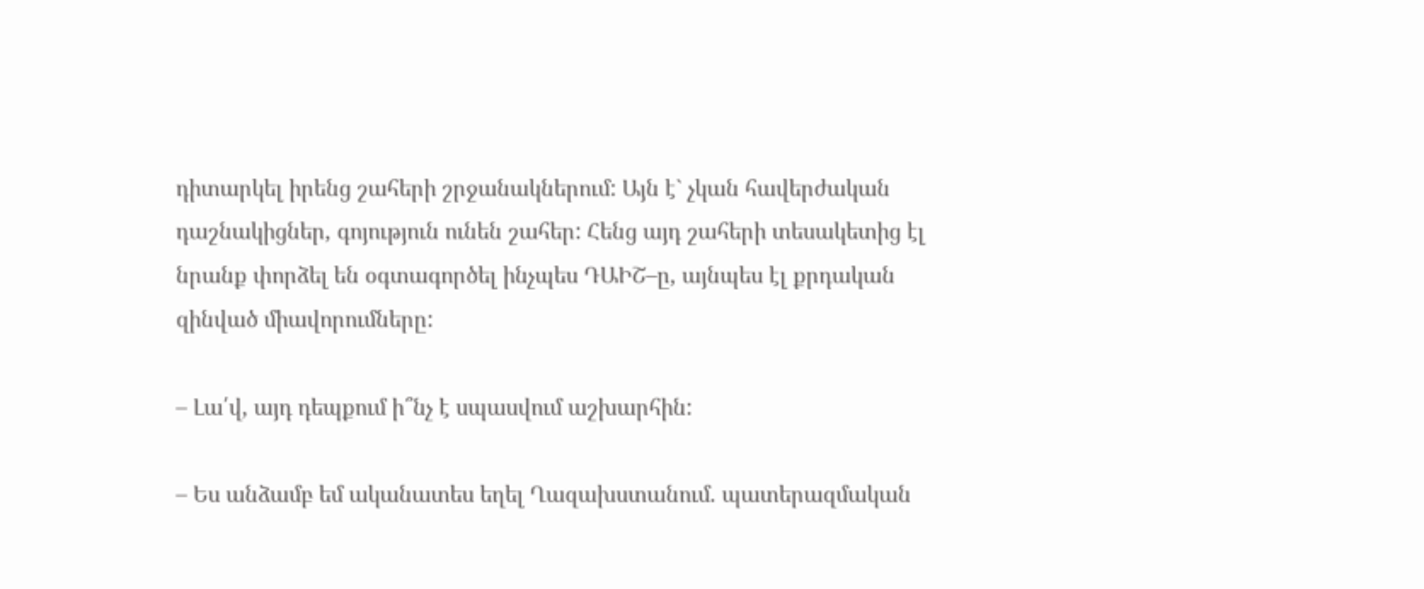դիտարկել իրենց շահերի շրջանակներում: Այն է` չկան հավերժական դաշնակիցներ, գոյություն ունեն շահեր: Հենց այդ շահերի տեսակետից էլ նրանք փորձել են օգտագործել ինչպես ԴԱԻՇ–ը, այնպես էլ քրդական զինված միավորումները:

– Լա՛վ, այդ դեպքում ի՞նչ է սպասվում աշխարհին:

– Ես անձամբ եմ ականատես եղել Ղազախստանում. պատերազմական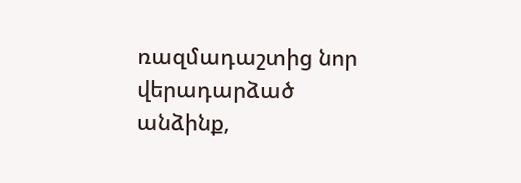ռազմադաշտից նոր վերադարձած անձինք,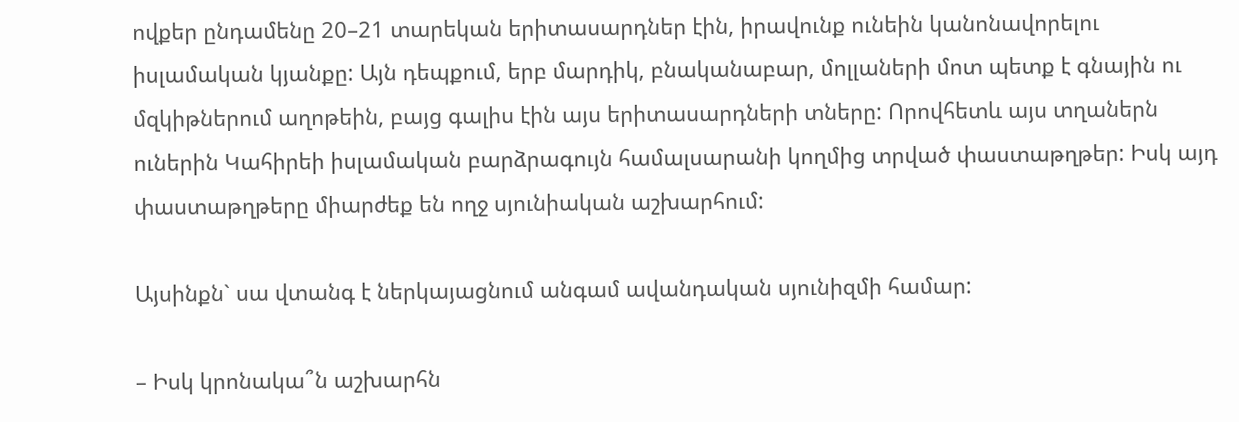ովքեր ընդամենը 20–21 տարեկան երիտասարդներ էին, իրավունք ունեին կանոնավորելու իսլամական կյանքը: Այն դեպքում, երբ մարդիկ, բնականաբար, մոլլաների մոտ պետք է գնային ու մզկիթներում աղոթեին, բայց գալիս էին այս երիտասարդների տները: Որովհետև այս տղաներն ուներին Կահիրեի իսլամական բարձրագույն համալսարանի կողմից տրված փաստաթղթեր: Իսկ այդ փաստաթղթերը միարժեք են ողջ սյունիական աշխարհում:

Այսինքն` սա վտանգ է ներկայացնում անգամ ավանդական սյունիզմի համար:

– Իսկ կրոնակա՞ն աշխարհն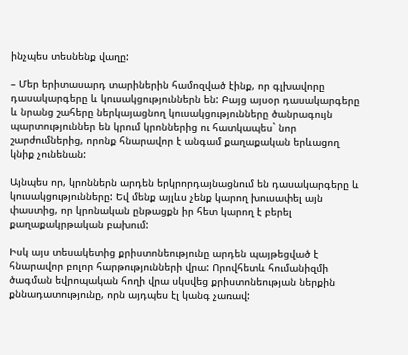ինչպես տեսնենք վաղը:

– Մեր երիտասարդ տարիներին համոզված էինք, որ գլխավորը դասակարգերը և կուսակցություններն են: Բայց այսօր դասակարգերը և նրանց շահերը ներկայացնող կուսակցությունները ծանրագույն պարտություններ են կրում կրոններից ու հատկապես` նոր շարժումներից, որոնք հնարավոր է անգամ քաղաքական երևացող կնիք չունենան:

Այնպես որ, կրոններն արդեն երկրորդայնացնում են դասակարգերը և կուսակցությունները: Եվ մենք այլևս չենք կարող խուսափել այն փաստից, որ կրոնական ընթացքն իր հետ կարող է բերել քաղաքակրթական բախում:

Իսկ այս տեսակետից քրիստոնեությունը արդեն պայթեցված է հնարավոր բոլոր հարթությունների վրա: Որովհետև հումանիզմի ծագման եվրոպական հողի վրա սկսվեց քրիստոնեության ներքին քննադատությունը, որն այդպես էլ կանգ չառավ: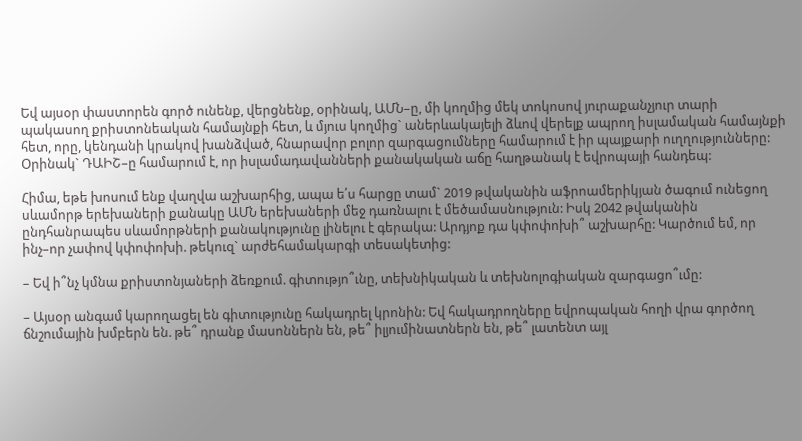Եվ այսօր փաստորեն գործ ունենք, վերցնենք, օրինակ, ԱՄՆ–ը, մի կողմից մեկ տոկոսով յուրաքանչյուր տարի պակասող քրիստոնեական համայնքի հետ, և մյուս կողմից` աներևակայելի ձևով վերելք ապրող իսլամական համայնքի հետ, որը, կենդանի կրակով խանձված, հնարավոր բոլոր զարգացումները համարում է իր պայքարի ուղղությունները: Օրինակ` ԴԱԻՇ–ը համարում է, որ իսլամադավանների քանակական աճը հաղթանակ է եվրոպայի հանդեպ:

Հիմա, եթե խոսում ենք վաղվա աշխարհից, ապա ե՛ս հարցը տամ` 2019 թվականին աֆրոամերիկյան ծագում ունեցող սևամորթ երեխաների քանակը ԱՄՆ երեխաների մեջ դառնալու է մեծամասնություն: Իսկ 2042 թվականին ընդհանրապես սևամորթների քանակությունը լինելու է գերակա: Արդյոք դա կփոփոխի՞ աշխարհը: Կարծում եմ, որ ինչ–որ չափով կփոփոխի. թեկուզ` արժեհամակարգի տեսակետից:

– Եվ ի՞նչ կմնա քրիստոնյաների ձեռքում. գիտությո՞ւնը, տեխնիկական և տեխնոլոգիական զարգացո՞ւմը:

– Այսօր անգամ կարողացել են գիտությունը հակադրել կրոնին: Եվ հակադրողները եվրոպական հողի վրա գործող ճնշումային խմբերն են. թե՞ դրանք մասոններն են, թե՞ իլյումինատներն են, թե՞ լատենտ այլ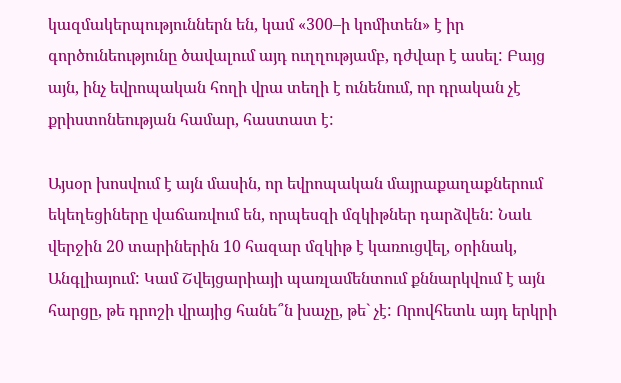կազմակերպություններն են, կամ «300–ի կոմիտեն» է իր գործունեությունը ծավալում այդ ուղղությամբ, դժվար է ասել: Բայց այն, ինչ եվրոպական հողի վրա տեղի է ունենում, որ դրական չէ քրիստոնեության համար, հաստատ է:

Այսօր խոսվում է այն մասին, որ եվրոպական մայրաքաղաքներում եկեղեցիները վաճառվում են, որպեսզի մզկիթներ դարձվեն: Նաև վերջին 20 տարիներին 10 հազար մզկիթ է կառուցվել, օրինակ, Անգլիայում: Կամ Շվեյցարիայի պառլամենտում քննարկվում է այն հարցը, թե դրոշի վրայից հանե՞ն խաչը, թե` չէ: Որովհետև այդ երկրի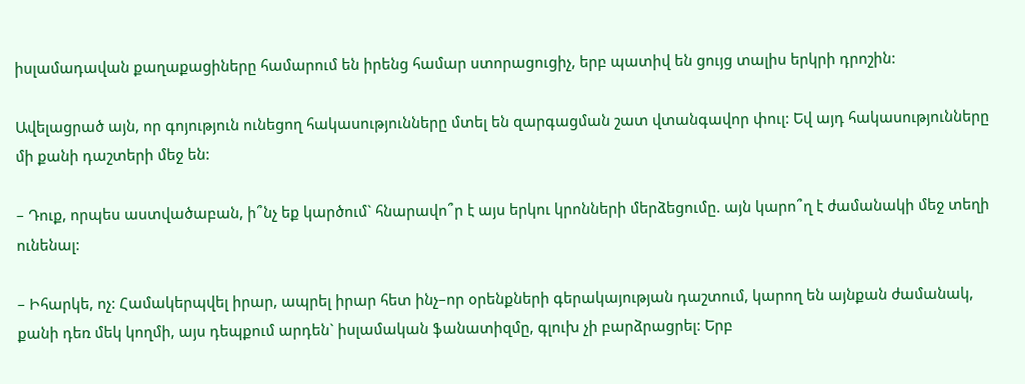իսլամադավան քաղաքացիները համարում են իրենց համար ստորացուցիչ, երբ պատիվ են ցույց տալիս երկրի դրոշին:

Ավելացրած այն, որ գոյություն ունեցող հակասությունները մտել են զարգացման շատ վտանգավոր փուլ: Եվ այդ հակասությունները մի քանի դաշտերի մեջ են:

– Դուք, որպես աստվածաբան, ի՞նչ եք կարծում` հնարավո՞ր է այս երկու կրոնների մերձեցումը. այն կարո՞ղ է ժամանակի մեջ տեղի ունենալ:

– Իհարկե, ոչ: Համակերպվել իրար, ապրել իրար հետ ինչ–որ օրենքների գերակայության դաշտում, կարող են այնքան ժամանակ, քանի դեռ մեկ կողմի, այս դեպքում արդեն` իսլամական ֆանատիզմը, գլուխ չի բարձրացրել: Երբ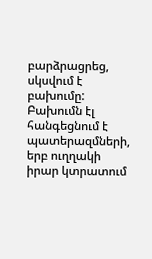բարձրացրեց, սկսվում է բախումը: Բախումն էլ հանգեցնում է պատերազմների, երբ ուղղակի իրար կտրատում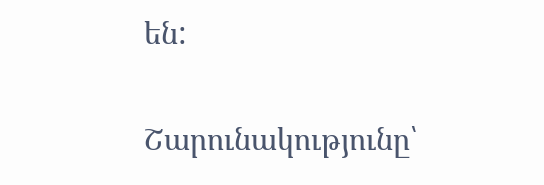են:

Շարունակությունը՝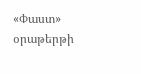«Փաստ» օրաթերթի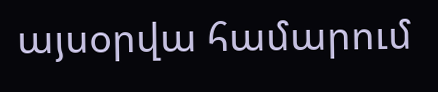այսօրվա համարում